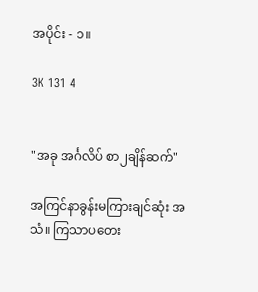အပိုင်း - ၁။

3K 131 4


"အခု အင်္ဂလိပ် စာ၂ချိန်ဆက်"

အကြင်နာခွန်းမကြားချင်ဆုံး အသံ။ ကြသာပတေး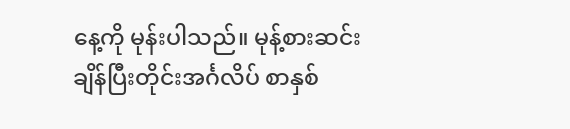နေ့ကို မုန်းပါသည်။ မုန့်စားဆင်းချိန်ပြီးတိုင်းအင်္ဂလိပ် စာနှစ်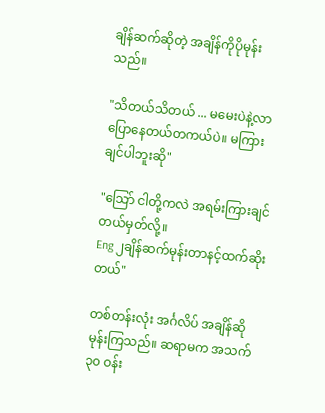ချိန်ဆက်ဆိုတဲ့ အချိန်ကိုပိုမုန်းသည်။

"သိတယ်သိတယ် ... မမေးပဲနဲ့လာပြောနေတယ်တကယ်ပဲ။ မကြားချင်ပါဘူးဆို"

"သြော် ငါတို့ကလဲ အရမ်းကြားချင်တယ်မှတ်လို့။
Eng ၂ချိန်ဆက်မုန်းတာနင့်ထက်ဆိုးတယ်"

တစ်တန်းလုံး အင်္ဂလိပ် အချိန်ဆိုမုန်းကြသည်။ ဆရာမက အသက်၃၀ ဝန်း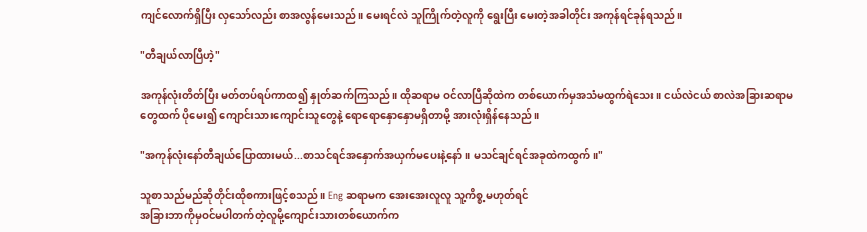ကျင်လောက်ရှိပြီး လှသော်လည်း စာအလွန်မေးသည်။ မေးရင်လဲ သူကြိုက်တဲ့လူကို ရွေးပြီး မေးတဲ့အခါတိုင်း အကုန်ရင်ခုန်ရသည်။

"တီချယ်လာပြီဟဲ့"

အကုန်လုံးတိတ်ပြီး မတ်တပ်ရပ်ကာထ၍ နှုတ်ဆက်ကြသည်။ ထိုဆရာမ ဝင်လာပြီဆိုထဲက တစ်ယောက်မှအသံမထွက်ရဲသေး။ ငယ်လဲငယ် စာလဲအခြားဆရာမတွေထက် ပိုမေး၍ ကျောင်းသားကျောင်းသူတွေနဲ့ ရောရောနှောနှောမရှိတာမို့ အားလုံးရှိန်နေသည်။

"အကုန်လုံးနော်တီချယ်ပြောထားမယ်...စာသင်ရင်အနှောက်အယှက်မပေးနဲ့နော်။ မသင်ချင်ရင်အခုထဲကထွက်။"

သူစာသည်မည်ဆိုတိုင်းထိုစကားဖြင့်စသည်။ Eng ဆရာမက အေးအေးလူလူ သူ့ကိစ္စ့မဟုတ်ရင်
အခြားဘာကိုမှဝင်မပါတက်တဲ့လူမို့ကျောင်းသားတစ်ယောက်က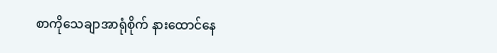စာကိုသေချာအာရုံစိုက် နားထောင်နေ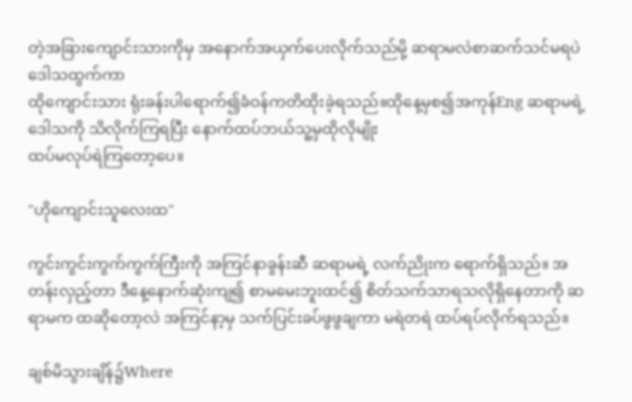တဲ့အခြားကျောင်းသားကိုမှ အနောက်အယှက်ပေးလိုက်သည်မို့ ဆရာမလဲစာဆက်သင်မရပဲဒေါသထွက်ကာ
ထိုကျောင်းသား ရုံးခန်းပါရောက်၍ခံဝန်ကတိထိုးခဲ့ရသည်။ထိုနေ့မှစ၍အကုန်Eng ဆရာမရဲ့ ဒေါသကို သိလိုက်ကြရပြီး နောက်ထပ်ဘယ်သူ့မှထိုလိုမျိုး
ထပ်မလုပ်ရဲကြတော့ပေ။

"ဟိုကျောင်းသူလေးထ"

ကွင်းကွင်းကွက်ကွက်ကြီးကို အကြင်နာခွန်းဆီ ဆရာမရဲ့ လက်ညိုးက ရောက်ရှိသည်။ အတန်းလှည့်တာ ဒီနေ့နောက်ဆုံးကျ၍ စာမမေးဘူးထင်၍ စိတ်သက်သာရသလိုရှိနေတာကို ဆရာမက ထဆိုတော့လဲ အကြင်နာ့မှ သက်ပြင်းခပ်ဖွဖွချကာ မရဲတရဲ ထပ်ရပ်လိုက်ရသည်။

ချစ်မိသွားချိန်၌Where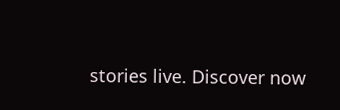stories live. Discover now